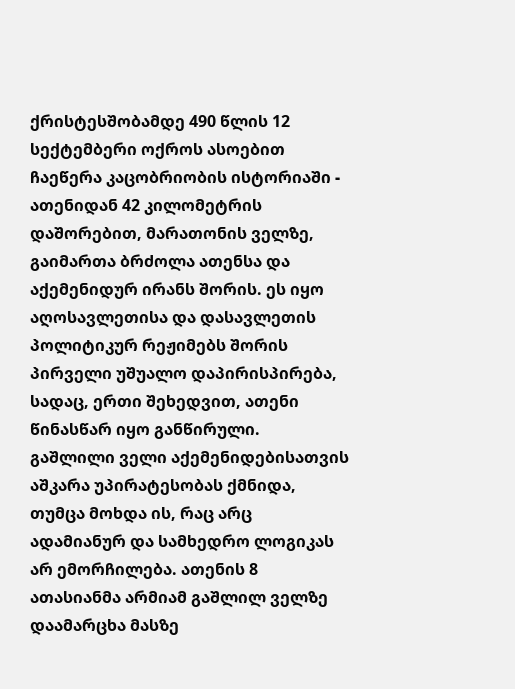ქრისტესშობამდე 490 წლის 12 სექტემბერი ოქროს ასოებით ჩაეწერა კაცობრიობის ისტორიაში - ათენიდან 42 კილომეტრის დაშორებით, მარათონის ველზე, გაიმართა ბრძოლა ათენსა და აქემენიდურ ირანს შორის. ეს იყო აღოსავლეთისა და დასავლეთის პოლიტიკურ რეჟიმებს შორის პირველი უშუალო დაპირისპირება, სადაც, ერთი შეხედვით, ათენი წინასწარ იყო განწირული.
გაშლილი ველი აქემენიდებისათვის აშკარა უპირატესობას ქმნიდა, თუმცა მოხდა ის, რაც არც ადამიანურ და სამხედრო ლოგიკას არ ემორჩილება. ათენის 8 ათასიანმა არმიამ გაშლილ ველზე დაამარცხა მასზე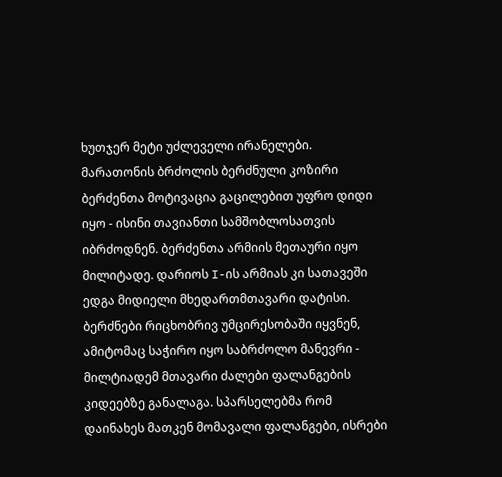ხუთჯერ მეტი უძლეველი ირანელები.
მარათონის ბრძოლის ბერძნული კოზირი
ბერძენთა მოტივაცია გაცილებით უფრო დიდი იყო - ისინი თავიანთი სამშობლოსათვის იბრძოდნენ. ბერძენთა არმიის მეთაური იყო მილიტადე. დარიოს I-ის არმიას კი სათავეში ედგა მიდიელი მხედართმთავარი დატისი. ბერძნები რიცხობრივ უმცირესობაში იყვნენ, ამიტომაც საჭირო იყო საბრძოლო მანევრი - მილტიადემ მთავარი ძალები ფალანგების კიდეებზე განალაგა. სპარსელებმა რომ დაინახეს მათკენ მომავალი ფალანგები, ისრები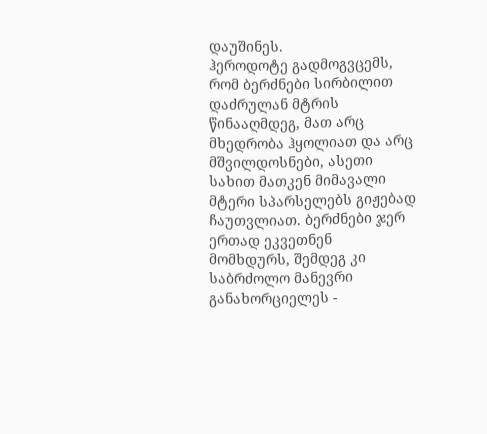დაუშინეს.
ჰეროდოტე გადმოგვცემს, რომ ბერძნები სირბილით დაძრულან მტრის წინააღმდეგ, მათ არც მხედრობა ჰყოლიათ და არც მშვილდოსნები, ასეთი სახით მათკენ მიმავალი მტერი სპარსელებს გიჟებად ჩაუთვლიათ. ბერძნები ჯერ ერთად ეკვეთნენ მომხდურს, შემდეგ კი საბრძოლო მანევრი განახორციელეს -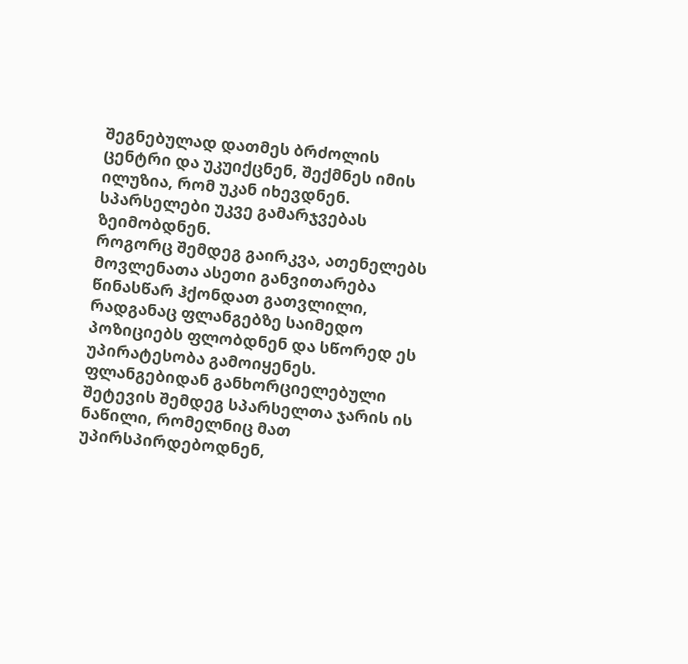შეგნებულად დათმეს ბრძოლის ცენტრი და უკუიქცნენ, შექმნეს იმის ილუზია, რომ უკან იხევდნენ. სპარსელები უკვე გამარჯვებას ზეიმობდნენ.
როგორც შემდეგ გაირკვა, ათენელებს მოვლენათა ასეთი განვითარება წინასწარ ჰქონდათ გათვლილი, რადგანაც ფლანგებზე საიმედო პოზიციებს ფლობდნენ და სწორედ ეს უპირატესობა გამოიყენეს.
ფლანგებიდან განხორციელებული შეტევის შემდეგ სპარსელთა ჯარის ის ნაწილი, რომელნიც მათ უპირსპირდებოდნენ,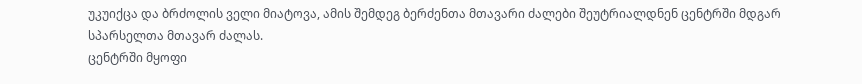უკუიქცა და ბრძოლის ველი მიატოვა, ამის შემდეგ ბერძენთა მთავარი ძალები შეუტრიალდნენ ცენტრში მდგარ სპარსელთა მთავარ ძალას.
ცენტრში მყოფი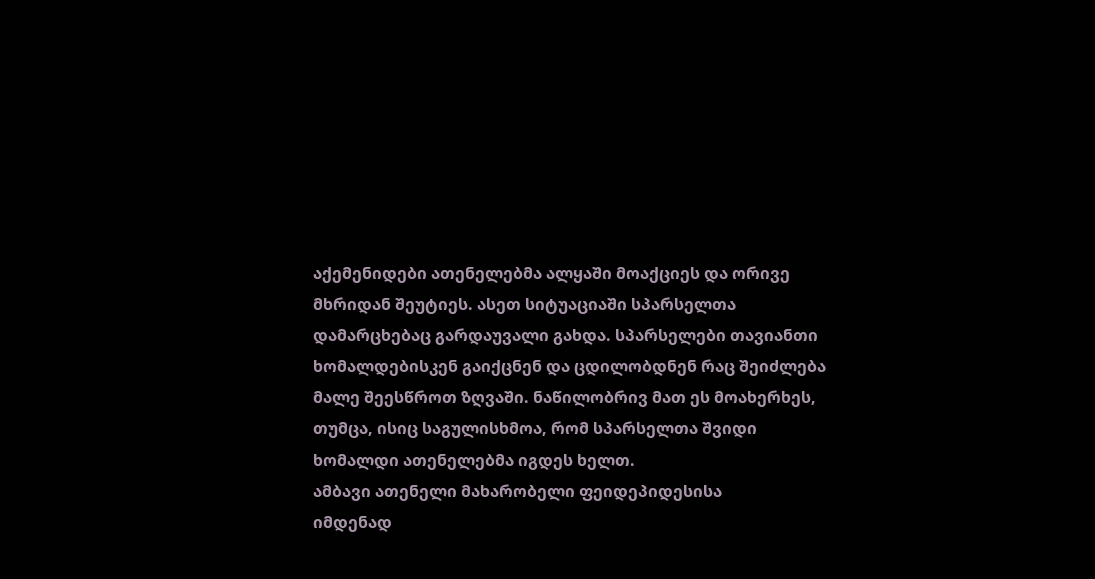აქემენიდები ათენელებმა ალყაში მოაქციეს და ორივე მხრიდან შეუტიეს. ასეთ სიტუაციაში სპარსელთა დამარცხებაც გარდაუვალი გახდა. სპარსელები თავიანთი ხომალდებისკენ გაიქცნენ და ცდილობდნენ რაც შეიძლება მალე შეესწროთ ზღვაში. ნაწილობრივ მათ ეს მოახერხეს, თუმცა, ისიც საგულისხმოა, რომ სპარსელთა შვიდი ხომალდი ათენელებმა იგდეს ხელთ.
ამბავი ათენელი მახარობელი ფეიდეპიდესისა
იმდენად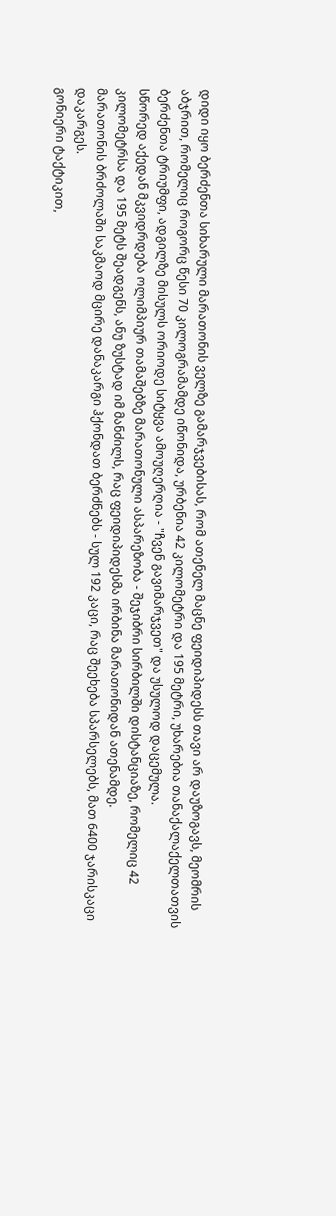დიდი იყო ბერძენთა სიხარული მარათონის ველზე გამარჯვებისას, რომ ათენელ მაცნე ფეიდიპიდესს თავი არ დაუზოგავს, მეომრის აბჯრით, რომელიც როგორც წესი 70 კილოგრამამდე იწონიდა, ურბენია 42 კილომეტრი და 195 მეტრი, უხარებია თანაქალაქელთათვის ბერძენთა ტრიუმფი, ადგილზე მისულს ორიოდე სიტყვა ამოუღერღია - "ჩვენ გავიმარჯვეთ" და უსულოდ დაცემულა.
სწორედ აქედან მკვიდრდება ოლიმპიურ თამაშებზე მარათონული ასპარეზობა - შეჯიბრი სირბილში დისტანციაზე, რომელიც 42 კილომეტრსა და 195 მეტს შეადგენს, ანუ ზუსტად იმ მანძილს, რაც ფეიდიპიდესმა ირბინა მარათონიდან ათენამდე.
მარათონის ბრძოლაში საკმაოდ მცირე დანაკარგი ჰქონდათ ბერძნებს - სულ 192 კაცი, რაც შეეხება სპარსელებს, მათ 6400 ჯარისკაცი დაკარგეს.
გონიერი ტაქტიკით,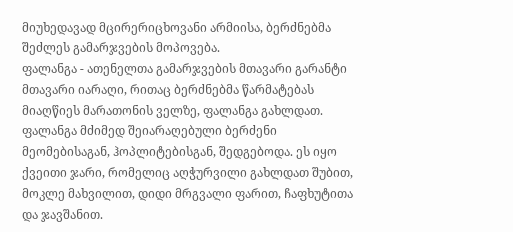მიუხედავად მცირერიცხოვანი არმიისა, ბერძნებმა შეძლეს გამარჯვების მოპოვება.
ფალანგა - ათენელთა გამარჯვების მთავარი გარანტი
მთავარი იარაღი, რითაც ბერძნებმა წარმატებას მიაღწიეს მარათონის ველზე, ფალანგა გახლდათ. ფალანგა მძიმედ შეიარაღებული ბერძენი მეომებისაგან, ჰოპლიტებისგან, შედგებოდა. ეს იყო ქვეითი ჯარი, რომელიც აღჭურვილი გახლდათ შუბით, მოკლე მახვილით, დიდი მრგვალი ფარით, ჩაფხუტითა და ჯავშანით.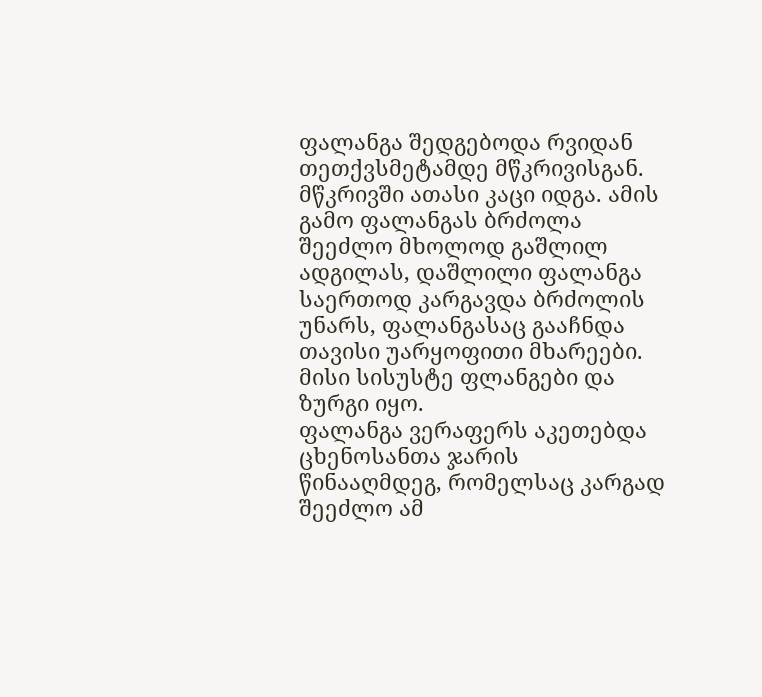ფალანგა შედგებოდა რვიდან თეთქვსმეტამდე მწკრივისგან. მწკრივში ათასი კაცი იდგა. ამის გამო ფალანგას ბრძოლა შეეძლო მხოლოდ გაშლილ ადგილას, დაშლილი ფალანგა საერთოდ კარგავდა ბრძოლის უნარს, ფალანგასაც გააჩნდა თავისი უარყოფითი მხარეები. მისი სისუსტე ფლანგები და ზურგი იყო.
ფალანგა ვერაფერს აკეთებდა ცხენოსანთა ჯარის წინააღმდეგ, რომელსაც კარგად შეეძლო ამ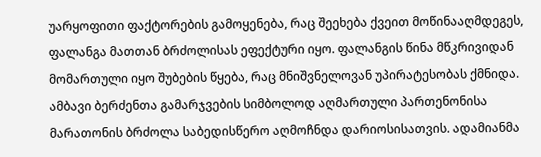უარყოფითი ფაქტორების გამოყენება, რაც შეეხება ქვეით მოწინააღმდეგეს, ფალანგა მათთან ბრძოლისას ეფექტური იყო. ფალანგის წინა მწკრივიდან მომართული იყო შუბების წყება, რაც მნიშვნელოვან უპირატესობას ქმნიდა.
ამბავი ბერძენთა გამარჯვების სიმბოლოდ აღმართული პართენონისა
მარათონის ბრძოლა საბედისწერო აღმოჩნდა დარიოსისათვის. ადამიანმა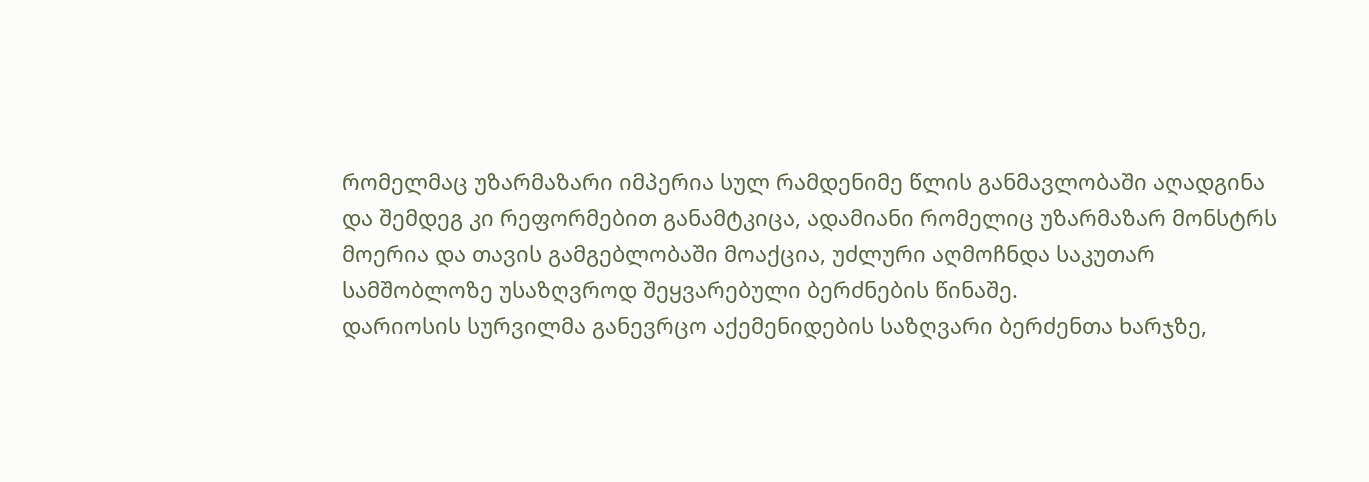რომელმაც უზარმაზარი იმპერია სულ რამდენიმე წლის განმავლობაში აღადგინა და შემდეგ კი რეფორმებით განამტკიცა, ადამიანი რომელიც უზარმაზარ მონსტრს მოერია და თავის გამგებლობაში მოაქცია, უძლური აღმოჩნდა საკუთარ სამშობლოზე უსაზღვროდ შეყვარებული ბერძნების წინაშე.
დარიოსის სურვილმა განევრცო აქემენიდების საზღვარი ბერძენთა ხარჯზე,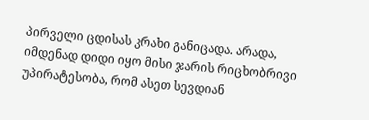პირველი ცდისას კრახი განიცადა. არადა, იმდენად დიდი იყო მისი ჯარის რიცხობრივი უპირატესობა, რომ ასეთ სევდიან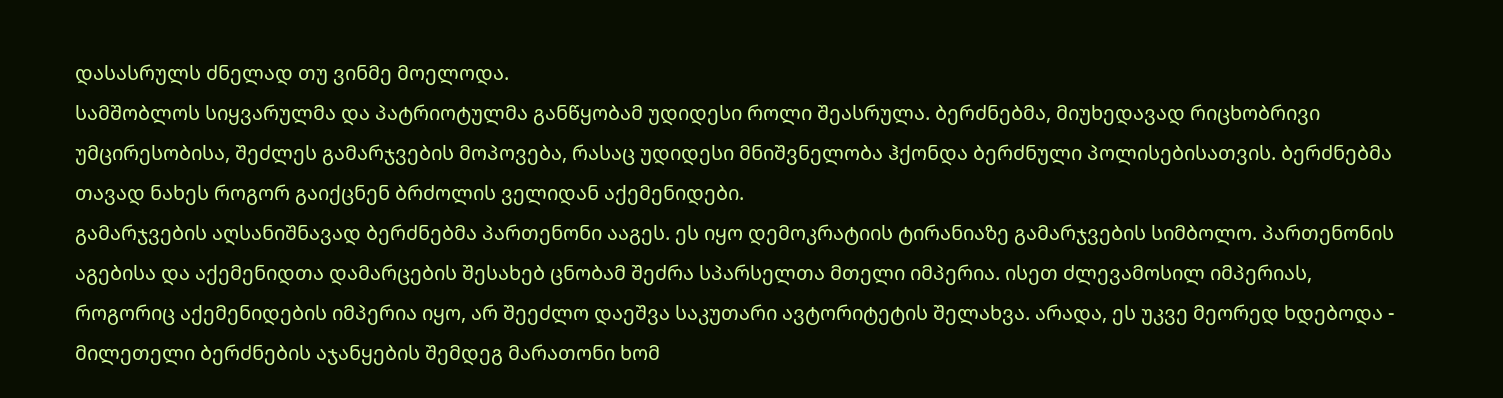დასასრულს ძნელად თუ ვინმე მოელოდა.
სამშობლოს სიყვარულმა და პატრიოტულმა განწყობამ უდიდესი როლი შეასრულა. ბერძნებმა, მიუხედავად რიცხობრივი უმცირესობისა, შეძლეს გამარჯვების მოპოვება, რასაც უდიდესი მნიშვნელობა ჰქონდა ბერძნული პოლისებისათვის. ბერძნებმა თავად ნახეს როგორ გაიქცნენ ბრძოლის ველიდან აქემენიდები.
გამარჯვების აღსანიშნავად ბერძნებმა პართენონი ააგეს. ეს იყო დემოკრატიის ტირანიაზე გამარჯვების სიმბოლო. პართენონის აგებისა და აქემენიდთა დამარცების შესახებ ცნობამ შეძრა სპარსელთა მთელი იმპერია. ისეთ ძლევამოსილ იმპერიას, როგორიც აქემენიდების იმპერია იყო, არ შეეძლო დაეშვა საკუთარი ავტორიტეტის შელახვა. არადა, ეს უკვე მეორედ ხდებოდა - მილეთელი ბერძნების აჯანყების შემდეგ მარათონი ხომ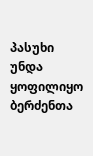პასუხი უნდა ყოფილიყო ბერძენთა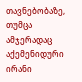თავნებობაზე, თუმცა ამჯერადაც აქემენიდური ირანი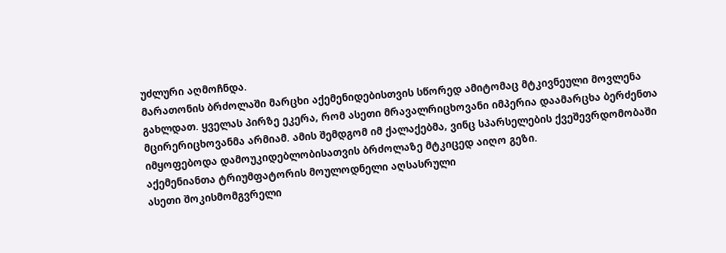უძლური აღმოჩნდა.
მარათონის ბრძოლაში მარცხი აქემენიდებისთვის სწორედ ამიტომაც მტკივნეული მოვლენა გახლდათ. ყველას პირზე ეკერა, რომ ასეთი მრავალრიცხოვანი იმპერია დაამარცხა ბერძენთა მცირერიცხოვანმა არმიამ. ამის შემდგომ იმ ქალაქებმა, ვინც სპარსელების ქვეშევრდომობაში იმყოფებოდა დამოუკიდებლობისათვის ბრძოლაზე მტკიცედ აიღო გეზი.
აქემენიანთა ტრიუმფატორის მოულოდნელი აღსასრული
ასეთი შოკისმომგვრელი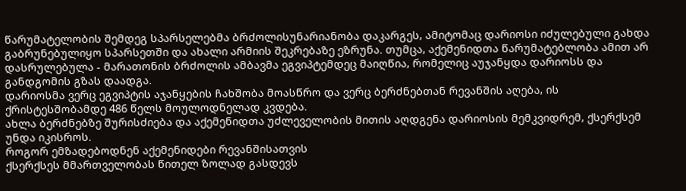წარუმატელობის შემდეგ სპარსელებმა ბრძოლისუნარიანობა დაკარგეს, ამიტომაც დარიოსი იძულებული გახდა გაბრუნებულიყო სპარსეთში და ახალი არმიის შეკრებაზე ეზრუნა. თუმცა, აქემენიდთა წარუმატებლობა ამით არ დასრულებულა - მარათონის ბრძოლის ამბავმა ეგვიპტემდეც მაიღწია, რომელიც აუჯანყდა დარიოსს და განდგომის გზას დაადგა.
დარიოსმა ვერც ეგვიპტის აჯანყების ჩახშობა მოასწრო და ვერც ბერძნებთან რევანშის აღება, ის ქრისტესშობამდე 486 წელს მოულოდნელად კვდება.
ახლა ბერძნებზე შურისძიება და აქემენიდთა უძლეველობის მითის აღდგენა დარიოსის მემკვიდრემ, ქსერქსემ უნდა იკისროს.
როგორ ემზადებოდნენ აქემენიდები რევანშისათვის
ქსერქსეს მმართველობას წითელ ზოლად გასდევს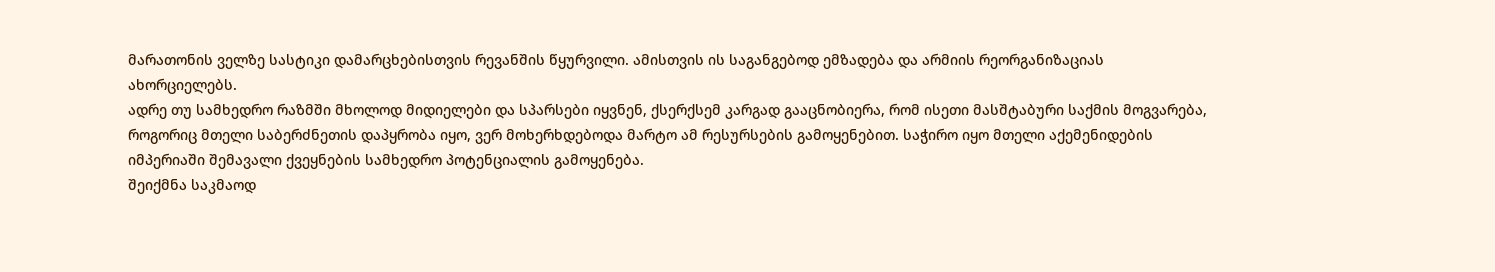მარათონის ველზე სასტიკი დამარცხებისთვის რევანშის წყურვილი. ამისთვის ის საგანგებოდ ემზადება და არმიის რეორგანიზაციას ახორციელებს.
ადრე თუ სამხედრო რაზმში მხოლოდ მიდიელები და სპარსები იყვნენ, ქსერქსემ კარგად გააცნობიერა, რომ ისეთი მასშტაბური საქმის მოგვარება, როგორიც მთელი საბერძნეთის დაპყრობა იყო, ვერ მოხერხდებოდა მარტო ამ რესურსების გამოყენებით. საჭირო იყო მთელი აქემენიდების იმპერიაში შემავალი ქვეყნების სამხედრო პოტენციალის გამოყენება.
შეიქმნა საკმაოდ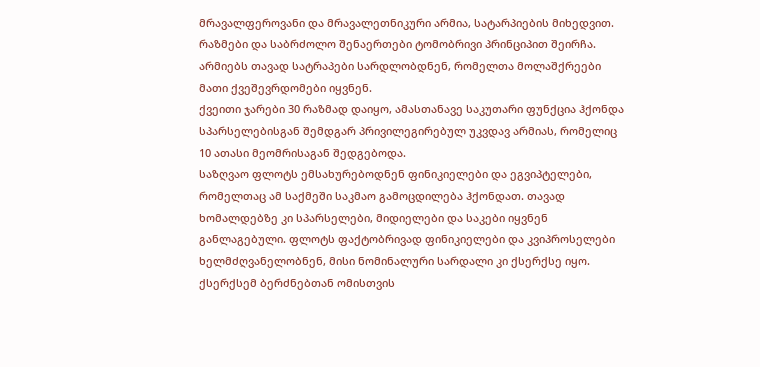მრავალფეროვანი და მრავალეთნიკური არმია, სატარპიების მიხედვით. რაზმები და საბრძოლო შენაერთები ტომობრივი პრინციპით შეირჩა. არმიებს თავად სატრაპები სარდლობდნენ, რომელთა მოლაშქრეები მათი ქვეშევრდომები იყვნენ.
ქვეითი ჯარები 30 რაზმად დაიყო, ამასთანავე საკუთარი ფუნქცია ჰქონდა სპარსელებისგან შემდგარ პრივილეგირებულ უკვდავ არმიას, რომელიც 10 ათასი მეომრისაგან შედგებოდა.
საზღვაო ფლოტს ემსახურებოდნენ ფინიკიელები და ეგვიპტელები, რომელთაც ამ საქმეში საკმაო გამოცდილება ჰქონდათ. თავად ხომალდებზე კი სპარსელები, მიდიელები და საკები იყვნენ განლაგებული. ფლოტს ფაქტობრივად ფინიკიელები და კვიპროსელები ხელმძღვანელობნენ, მისი ნომინალური სარდალი კი ქსერქსე იყო.
ქსერქსემ ბერძნებთან ომისთვის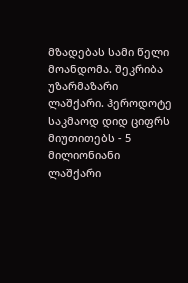მზადებას სამი წელი მოანდომა. შეკრიბა უზარმაზარი ლაშქარი. ჰეროდოტე საკმაოდ დიდ ციფრს მიუთითებს - 5 მილიონიანი ლაშქარი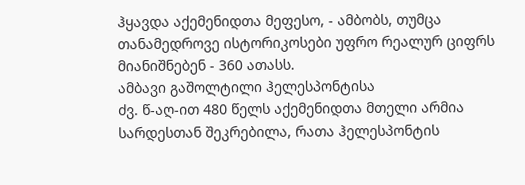ჰყავდა აქემენიდთა მეფესო, - ამბობს, თუმცა თანამედროვე ისტორიკოსები უფრო რეალურ ციფრს მიანიშნებენ - 360 ათასს.
ამბავი გაშოლტილი ჰელესპონტისა
ძვ. წ-აღ-ით 480 წელს აქემენიდთა მთელი არმია სარდესთან შეკრებილა, რათა ჰელესპონტის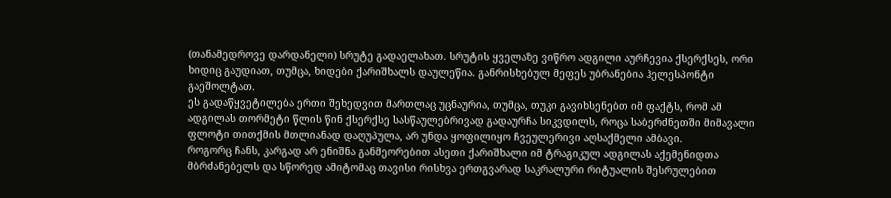(თანამედროვე დარდანელი) სრუტე გადაელახათ. სრუტის ყველაზე ვიწრო ადგილი აურჩევია ქსერქსეს, ორი ხიდიც გაუდიათ, თუმცა, ხიდები ქარიშხალს დაულეწია. განრისხებულ მეფეს უბრანებია ჰელესპონტი გაეშოლტათ.
ეს გადაწყვეტილება ერთი შეხედვით მართლაც უცნაურია, თუმცა, თუკი გავიხსენებთ იმ ფაქტს, რომ ამ ადგილას თორმეტი წლის წინ ქსერქსე სასწაულებრივად გადაურჩა სიკვდილს, როცა საბერძნეთში მიმავალი ფლოტი თითქმის მთლიანად დაღუპულა, არ უნდა ყოფილიყო ჩვეულერივი აღსაქმელი ამბავი.
როგორც ჩანს, კარგად არ ენიშნა განმეორებით ასეთი ქარიშხალი იმ ტრაგიკულ ადგილას აქემენიდთა მბრძანებელს და სწორედ ამიტომაც თავისი რისხვა ერთგვარად საკრალური რიტუალის შესრულებით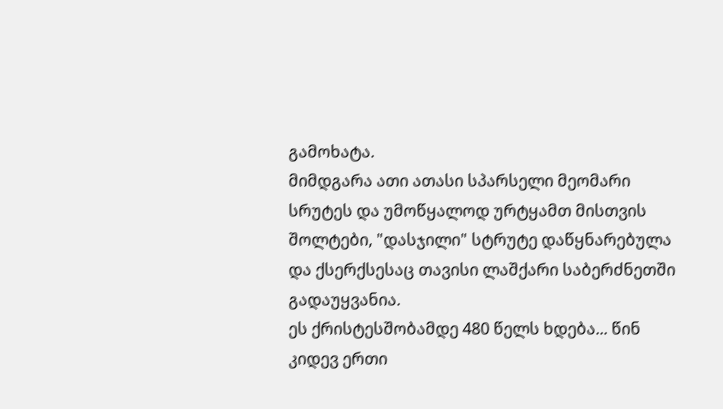გამოხატა.
მიმდგარა ათი ათასი სპარსელი მეომარი სრუტეს და უმოწყალოდ ურტყამთ მისთვის შოლტები, "დასჯილი" სტრუტე დაწყნარებულა და ქსერქსესაც თავისი ლაშქარი საბერძნეთში გადაუყვანია.
ეს ქრისტესშობამდე 480 წელს ხდება... წინ კიდევ ერთი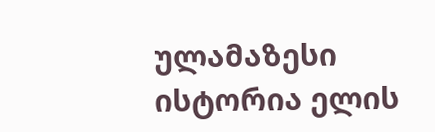ულამაზესი ისტორია ელის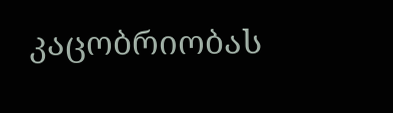კაცობრიობას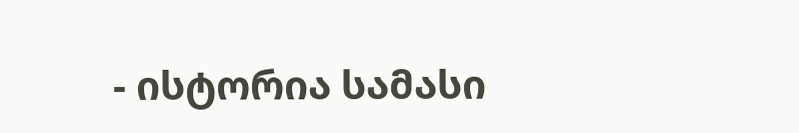- ისტორია სამასი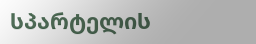სპარტელის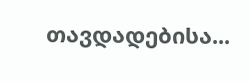თავდადებისა...